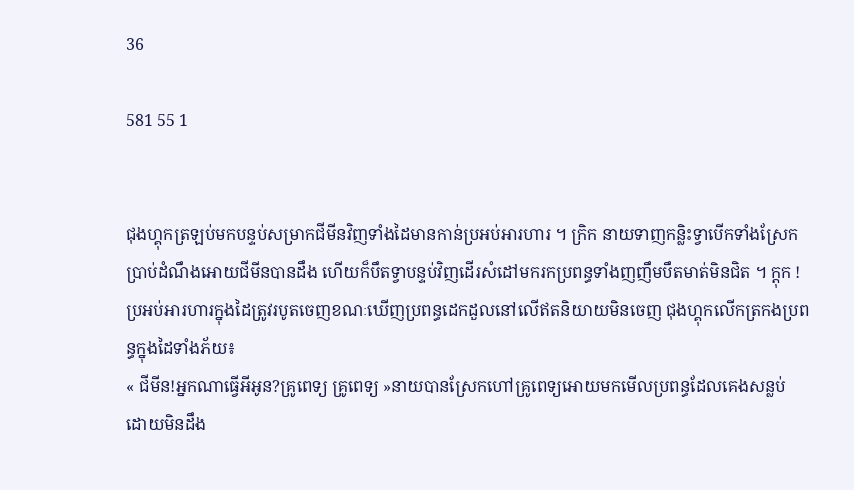36

581 55 1


ជុងហ្គុកត្រឡប់មកបន្ទប់សម្រាកជីមីនវិញទាំងដៃមានកាន់ប្រអប់អារហារ ។ ក្រិក នាយទាញកន្លិះទ្វាបើកទាំងស្រែកប្រាប់ដំណឹងអោយជីមីនបានដឹង ហើយក៏បឹតទ្វាបន្ទប់វិញដើរសំដៅមករកប្រពន្ធទាំងញញឹមបឹតមាត់មិនជិត ។ ក្ដុក ! ប្រអប់អារហារក្នុងដៃត្រូវរបូតចេញខណៈឃើញប្រពន្ធដេកដួលនៅលើឥតនិយាយមិនចេញ ជុងហ្គុកលើកត្រកងប្រពន្ធក្នុងដៃទាំងភ័យ៖
« ជីមីន!អ្នកណាធ្វើអីអូន?គ្រូពេទ្យ គ្រូពេទ្យ »នាយបានស្រែកហៅគ្រូពេទ្យអោយមកមើលប្រពន្ធដែលគេងសន្លប់ ដោយមិនដឹង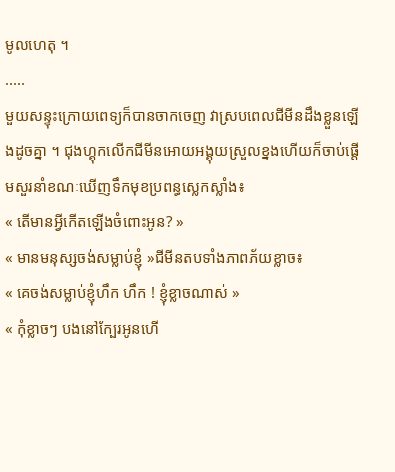មូលហេតុ ។
.....
មួយសន្ទុះក្រោយពេទ្យក៏បានចាកចេញ វាស្របពេលជីមីនដឹងខ្លួនឡើងដូចគ្នា ។ ជុងហ្គុកលើកជីមីនអោយអង្គុយស្រួលខ្នងហើយក៏ចាប់ផ្ដើមសួរនាំខណៈឃើញទឹកមុខប្រពន្ធស្លេកស្លាំង៖
« តើមានអ្វីកើតឡើងចំពោះអូន? »
« មានមនុស្សចង់សម្លាប់ខ្ញុំ »ជីមីនតបទាំងភាពភ័យខ្លាច៖
« គេចង់សម្លាប់ខ្ញុំហឹក ហឹក ! ខ្ញុំខ្លាចណាស់ »
« កុំខ្លាចៗ បងនៅក្បែរអូនហើ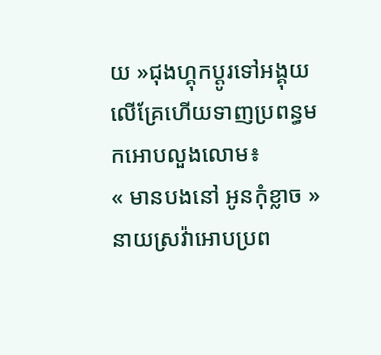យ »ជុងហ្គុកប្ដូរទៅអង្គុយលើគ្រែហើយទាញប្រពន្ធមកអោបលួងលោម៖
« មានបងនៅ អូនកុំខ្លាច »នាយស្រវ៉ាអោបប្រព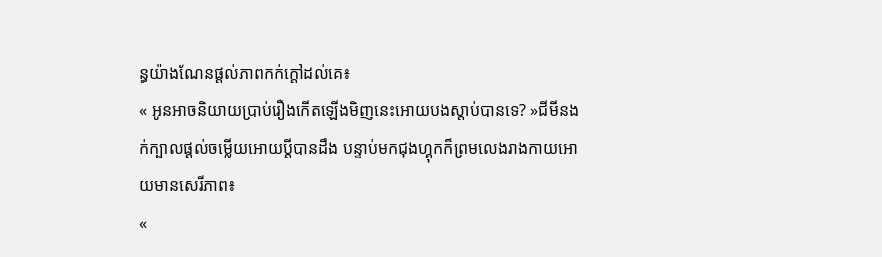ន្ធយ៉ាងណែនផ្ដល់ភាពកក់ក្ដៅដល់គេ៖
« អូនអាចនិយាយប្រាប់រឿងកើតឡើងមិញនេះអោយបងស្ដាប់បានទេ? »ជីមីនងក់ក្បាលផ្ដល់ចម្លើយអោយប្ដីបានដឹង បន្ទាប់មកជុងហ្គុកក៏ព្រមលេងរាងកាយអោយមានសេរីភាព៖
«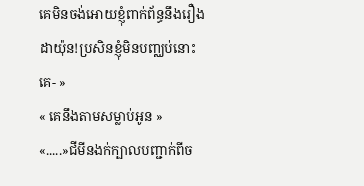គេមិនចង់អោយខ្ញុំពាក់ព័ន្ធនឹងរឿងដាយ៉ុន!ប្រសិនខ្ញុំមិនបញ្ឈប់នោះគេ- »
« គេនឹងតាមសម្លាប់អូន »
«.....»ជីមីនងក់ក្បាលបញ្ជាក់ពីច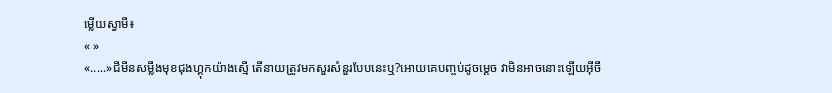ម្លើយស្វាមី៖
« »
«.....»ជីមីនសម្លឹងមុខជុងហ្គុកយ៉ាងស្មើ តើនាយត្រូវមកសួរសំនួរបែបនេះឬ?អោយគេបញ្ចប់ដូចម្ដេច វាមិនអាចនោះឡើយអ៊ីចឹ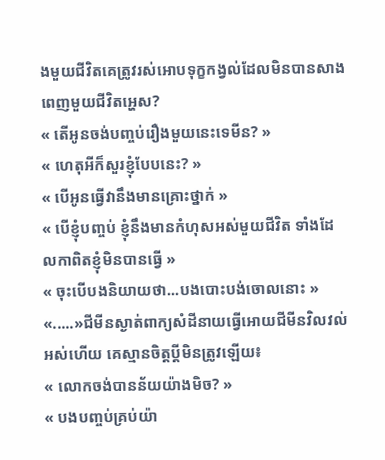ងមួយជីវិតគេត្រូវរស់អោបទុក្ខកង្វល់ដែលមិនបានសាងពេញមួយជីវិតអ្ហេស?
« តើអូនចង់បញ្ចប់រឿងមួយនេះទេមីន? »
« ហេតុអីក៏សួរខ្ញុំបែបនេះ? »
« បើអូនធ្វើវានឹងមានគ្រោះថ្នាក់ »
« បើខ្ញុំបញ្ចប់ ខ្ញុំនឹងមានកំហុសអស់មួយជីវិត ទាំងដែលកាពិតខ្ញុំមិនបានធ្វើ »
« ចុះបើបងនិយាយថា...បងបោះបង់ចោលនោះ »
«.....»ជីមីនស្ងាត់ពាក្យសំដីនាយធ្វើអោយជីមីនវិលវល់អស់ហើយ គេស្មានចិត្តប្ដីមិនត្រូវឡើយ៖
« លោកចង់បានន័យយ៉ាងមិច? »
« បងបញ្ចប់គ្រប់យ៉ា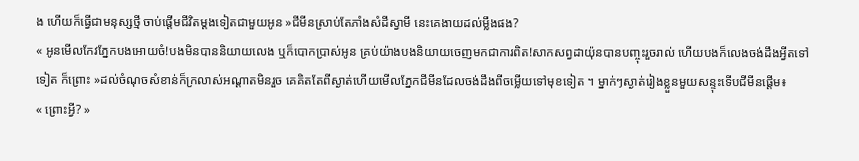ង ហើយក៏ធ្វើជាមនុស្សថ្មី ចាប់ផ្ដើមជីវិតម្ដងទៀតជាមួយអូន »ជីមីនស្រាប់តែភាំងសំដីស្វាមី នេះគេងាយដល់ម្លឹងផង?
« អូនមើលកែវភ្នែកបងអោយចំ!បងមិនបាននិយាយលេង ឬក៏បោកប្រាស់អូន គ្រប់យ៉ាងបងនិយាយចេញមកជាការពិត!សាកសព្វដាយ៉ុនបានបញ្ចុះរួចរាល់ ហើយបងក៏លេងចង់ដឹងអ្វីតទៅទៀត ក៏ព្រោះ »ដល់ចំណុចសំខាន់ក៏ក្រលាស់អណ្ដាតមិនរួច គេគិតតែពីស្ងាត់ហើយមើលភ្នែកជីមីនដែលចង់ដឹងពីចម្លើយទៅមុខទៀត ។ ម្នាក់ៗស្ងាត់រៀងខ្លួនមួយសន្ទុះទើបជីមីនផ្ដើម៖
« ព្រោះអ្វី? »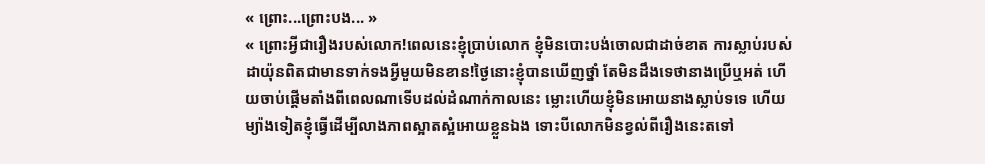« ព្រោះ...ព្រោះបង... »
« ព្រោះអ្វីជារឿងរបស់លោក!ពេលនេះខ្ញុំប្រាប់លោក ខ្ញុំមិនបោះបង់ចោលជាដាច់ខាត ការស្លាប់របស់ដាយ៉ុនពិតជាមានទាក់ទងអ្វីមួយមិនខាន!ថ្ងៃនោះខ្ញុំបានឃើញថ្នាំ តែមិនដឹងទេថានាងប្រើឬអត់ ហើយចាប់ផ្ដើមតាំងពីពេលណាទើបដល់ដំណាក់កាលនេះ ម្លោះហើយខ្ញុំមិនអោយនាងស្លាប់ទទេ ហើយម្យ៉ាងទៀតខ្ញុំធ្វើដើម្បីលាងភាពស្អាតស្អំអោយខ្លួនឯង ទោះបីលោកមិនខ្វល់ពីរឿងនេះតទៅ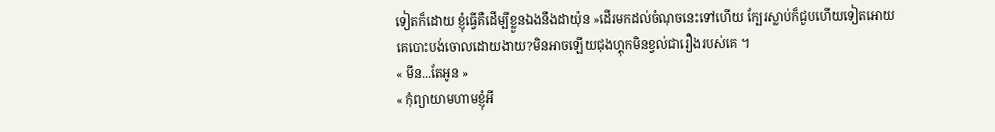ទៀតក៏ដោយ ខ្ញុំធ្វើគឺដើម្បីខ្លួនឯងនឹងដាយ៉ុន »ដើរមកដល់ចំណុចនេះទៅហើយ ក្បែរស្លាប់ក៏ជួបហើយទៀតអោយគេបោះបង់ចោលដោយងាយ?មិនអាចឡើយជុងហ្គុកមិនខ្វល់ជារឿងរបស់គេ ។
« មីន...តែអូន »
« កុំព្យាយាមហាមខ្ញុំអី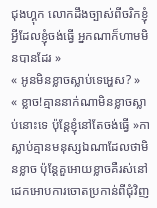ជុងហ្គុក លោកដឹងច្បាស់ពីចរិកខ្ញុំអ្វីដែលខ្ញុំចង់ធ្វើ អ្នកណាក៏ហាមមិនបានដែរ »
« អូនមិនខ្លាចស្លាប់ទេអ្ហេស? »
« ខ្លាច!គ្មាននាក់ណាមិនខ្លាចស្លាប់នោះទេ ប៉ុន្តែខ្ញុំនៅតែចង់ធ្វើ »កាស្លាប់គ្មានមនុស្សឯណាដែលថាមិនខ្លាច ប៉ុន្តែគួអោយខ្លាចគឺរស់នៅដេកអោបការចោតប្រកាន់ពីជុំវិញ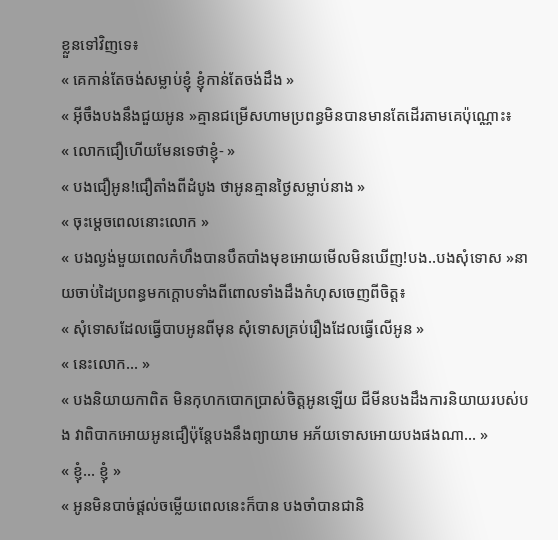ខ្លួនទៅវិញទេ៖
« គេកាន់តែចង់សម្លាប់ខ្ញុំ ខ្ញុំកាន់តែចង់ដឹង »
« អ៊ីចឹងបងនឹងជួយអូន »គ្មានជម្រើសហាមប្រពន្ធមិនបានមានតែដើរតាមគេប៉ុណ្ណោះ៖
« លោកជឿហើយមែនទេថាខ្ញុំ- »
« បងជឿអូន!ជឿតាំងពីដំបូង ថាអូនគ្មានថ្ងៃសម្លាប់នាង »
« ចុះម្ដេចពេលនោះលោក »
« បងល្ងង់មួយពេលកំហឹងបានបឹតបាំងមុខអោយមើលមិនឃើញ!បង..បងសុំទោស »នាយចាប់ដៃប្រពន្ធមកក្ដោបទាំងពីពោលទាំងដឹងកំហុសចេញពីចិត្ត៖
« សុំទោសដែលធ្វើបាបអូនពីមុន សុំទោសគ្រប់រឿងដែលធ្វើលើអូន »
« នេះលោក... »
« បងនិយាយកាពិត មិនកុហកបោកប្រាស់ចិត្តអូនឡើយ ជីមីនបងដឹងការនិយាយរបស់បង វាពិបាកអោយអូនជឿប៉ុន្តែបងនឹងព្យាយាម អភ័យទោសអោយបងផងណា... »
« ខ្ញុំ... ខ្ញុំ »
« អូនមិនបាច់ផ្ដល់ចម្លើយពេលនេះក៏បាន បងចាំបានជានិ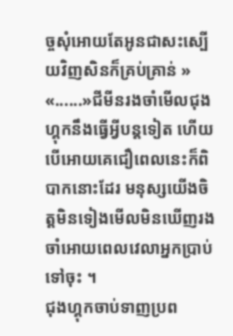ច្ចសុំអោយតែអូនជាសះស្បើយវិញសិនក៏គ្រប់គ្រាន់ »
«......»ជីមីនរងចាំមើលជុងហ្គុកនឹងធ្វើអ្វីបន្តទៀត ហើយបើអោយគេជឿពេលនេះក៏ពិបាកនោះដែរ មនុស្សយើងចិត្តមិនទៀងមើលមិនឃើញរងចាំអោយពេលវេលាអ្នកប្រាប់ទៅចុះ ។
ជុងហ្គុកចាប់ទាញប្រព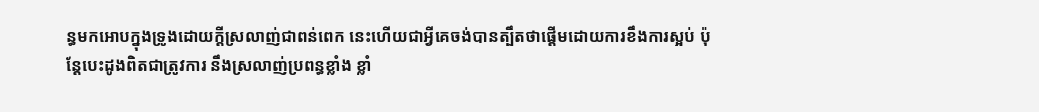ន្ធមកអោបក្នុងទ្រូងដោយក្ដីស្រលាញ់ជាពន់ពេក នេះហើយជាអ្វីគេចង់បានត្បឹតថាផ្ដើមដោយការខឹងការស្អប់ ប៉ុន្តែបេះដូងពិតជាត្រូវការ នឹងស្រលាញ់ប្រពន្ធខ្លាំង ខ្លាំ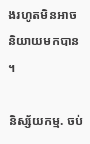ងរហូតមិនអាចនិយាយមកបាន ។

និស្ស័យកម្ម. ចប់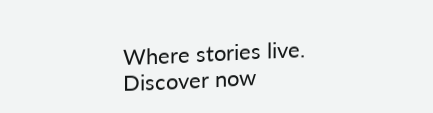Where stories live. Discover now